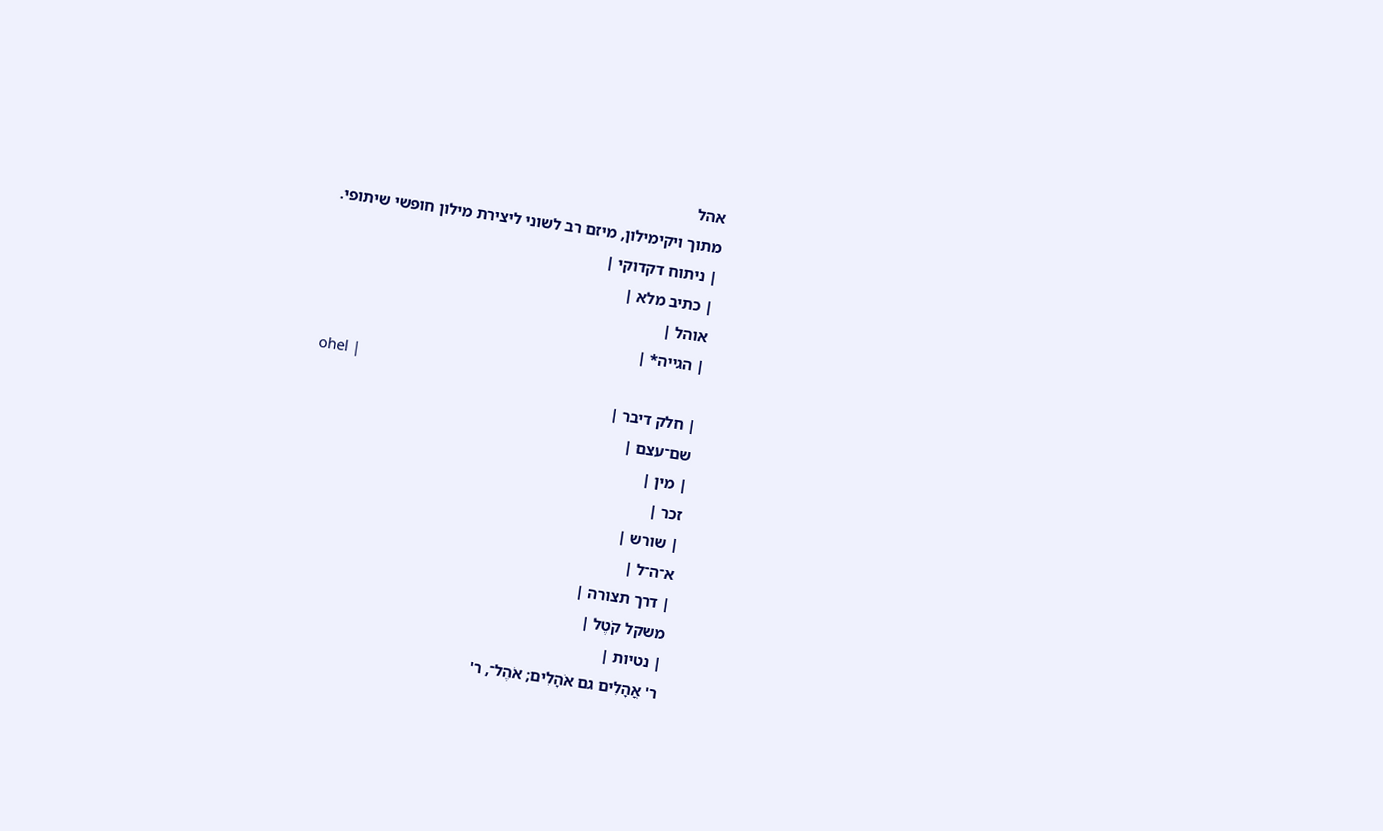אהל
מתוך ויקימילון, מיזם רב לשוני ליצירת מילון חופשי שיתופי.
| ניתוח דקדוקי |
| כתיב מלא |
אוהל |
| הגייה* |
ohel |
| חלק דיבר |
שם־עצם |
| מין |
זכר |
| שורש |
א־ה־ל |
| דרך תצורה |
משקל קֹטֶל |
| נטיות |
ר' אֳהָלִים גם אֹהָלִים; אֹהֶל־, ר'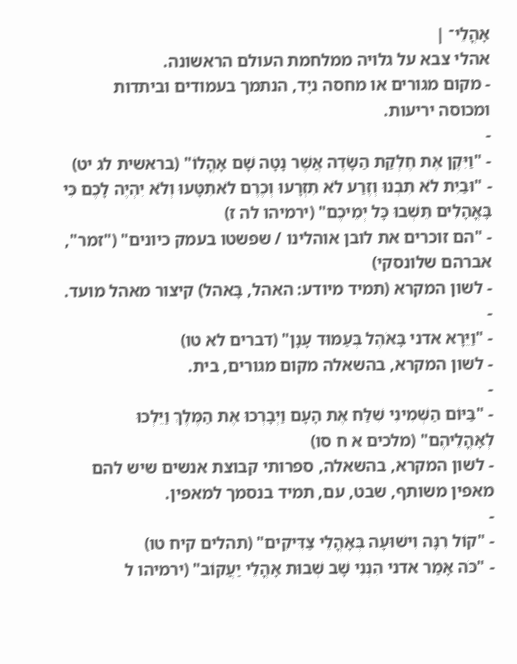אָהֳלֵי־ |
אהלי צבא על גלויה ממלחמת העולם הראשונה.
- מקום מגורים או מחסה ניָד, הנתמך בעמודים וביתדות ומכוסה יריעות.
-
- "וַיִּקֶן אֶת חֶלְקַת הַשָּׂדֶה אֲשֶׁר נָטָה שָׁם אָהֳלוֹ" (בראשית לג יט)
- "וּבַיִת לֹא תִבְנוּ וְזֶרַע לֹא תִזְרָעוּ וְכֶרֶם לֹאתִטָּעוּ וְלֹא יִהְיֶה לָכֶם כִּי בָּאֳהָלִים תֵּשְׁבוּ כָּל יְמֵיכֶם" (ירמיהו לה ז)
- "הם זוכרים את לובן אוהלינו / שפשטו בעמק כיונים" ("זמר", אברהם שלונסקי)
- לשון המקרא (תמיד מיודע: האהל, בָּאהל) קיצור מאהל מועד.
-
- "וַיֵּרָא אדני בָּאֹהֶל בְּעַמּוּד עָנָן" (דברים לא טו)
- לשון המקרא, בהשאלה מקום מגורים, בית.
-
- "בַּיּוֹם הַשְּׁמִינִי שִׁלַּח אֶת הָעָם וַיְבָרְכוּ אֶת הַמֶּלֶךְ וַיֵּלְכוּ לְאָהֳלֵיהֶם" (מלכים א ח סו)
- לשון המקרא, בהשאלה, ספרותי קבוצת אנשים שיש להם מאפין משותף, שבט, עם, תמיד בנסמך למאפין.
-
- "קוֹל רִנָּה וִישׁוּעָה בְּאָהֳלֵי צַדִּיקִים" (תהלים קיח טו)
- "כֹּה אָמַר אדני הִנְנִי שָׁב שְׁבוּת אָהֳלֵי יַעֲקוֹב" (ירמיהו ל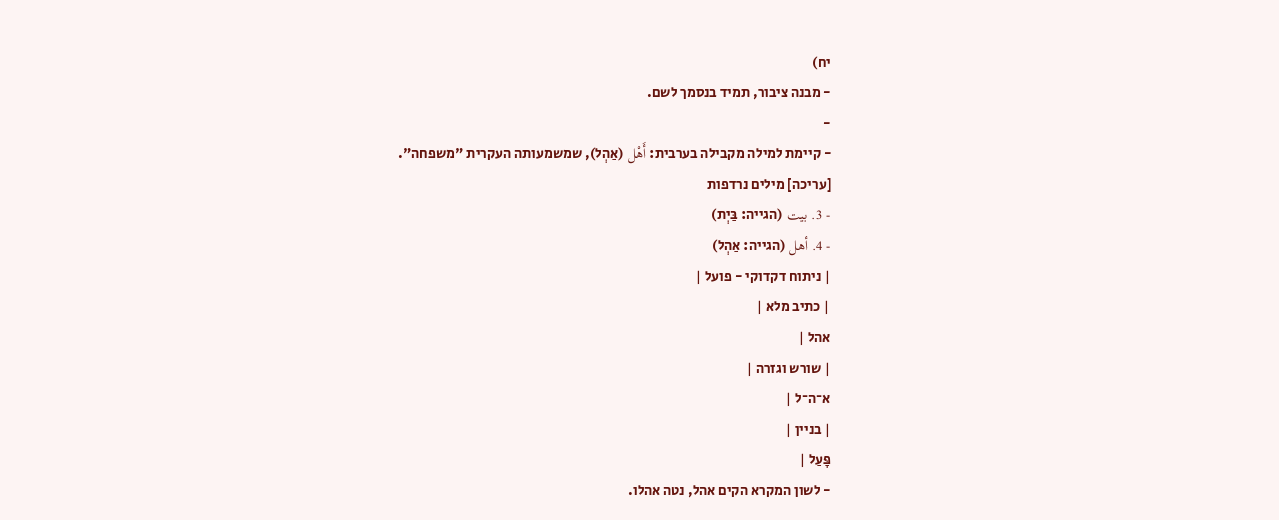יח)
- מבנה ציבור, תמיד בנסמך לשם.
-
- קיימת למילה מקבילה בערבית: أَهْل (אַהְל), שמשמעותה העקרית "משפחה".
[עריכה] מילים נרדפות
- 3. بيت (הגייה: בַּיְת)
- 4. أهل (הגייה: אַהְל)
| ניתוח דקדוקי - פועל |
| כתיב מלא |
אהל |
| שורש וגזרה |
א־ה־ל |
| בניין |
פָּעַל |
- לשון המקרא הקים אהל, נטה אהלו.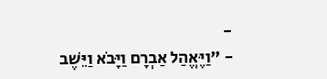-
- "וַיֶּאֱהַל אַבְרָם וַיָּבֹא וַיֵּשֶׁב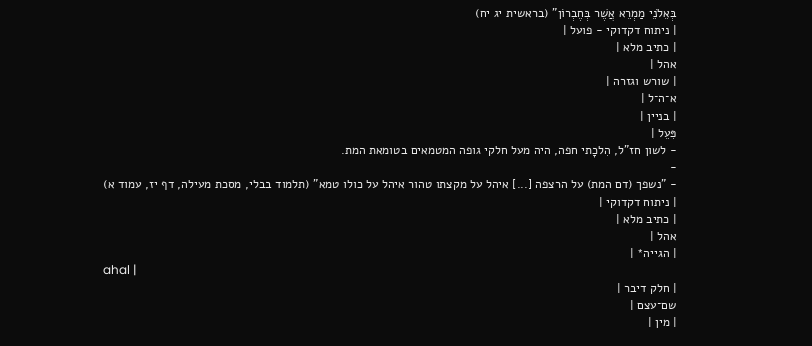בְּאֵלֹנֵי מַמְרֵא אֲשֶׁר בְּחֶבְרוֹן" (בראשית יג יח)
| ניתוח דקדוקי - פועל |
| כתיב מלא |
אהל |
| שורש וגזרה |
א־ה־ל |
| בניין |
פִּעֵל |
- לשון חז"ל, הִלכָתי חפה, היה מעל חלקי גופה המטמאים בטומאת המת.
-
- "נשפך (דם המת) על הרצפה [...] איהל על מקצתו טהור איהל על כולו טמא" (תלמוד בבלי, מסכת מעילה, דף יז, עמוד א)
| ניתוח דקדוקי |
| כתיב מלא |
אהל |
| הגייה* |
ahal |
| חלק דיבר |
שם־עצם |
| מין |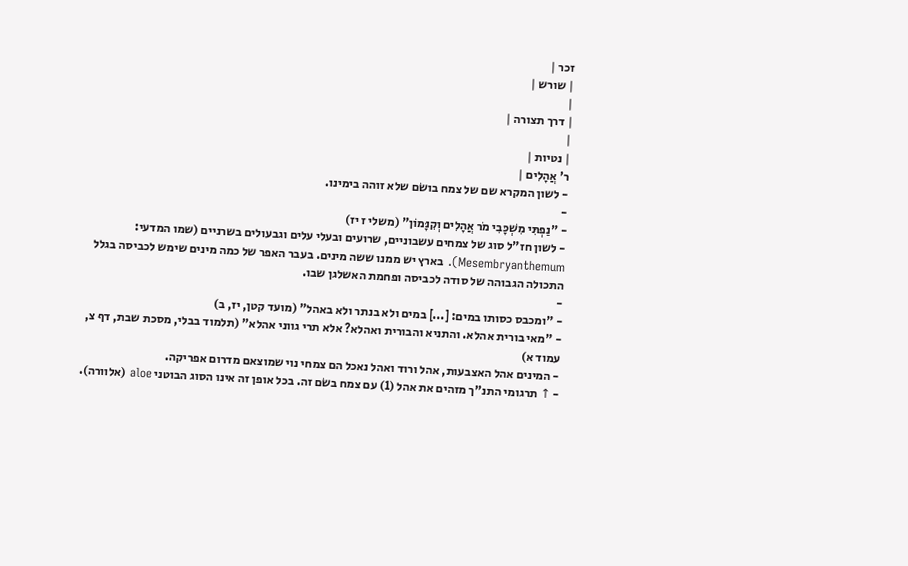זכר |
| שורש |
|
| דרך תצורה |
|
| נטיות |
ר' אֲהָלִים |
- לשון המקרא שם של צמח בושׂם שלא זוהה בימינו.
-
- "נַפְתִּי מִשְׁכָּבִי מֹר אֲהָלִים וְקִנָּמוֹן" (משלי ז יז)
- לשון חז"ל סוג של צמחים עשבוניים, שרועים ובעלי עלים וגבעולים בשרניים (שמו המדעי: Mesembryanthemum). בארץ יש ממנו ששה מינים. בעבר האפר של כמה מינים שימש לכביסה בגלל התכולה הגבוהה של סודה לכביסה ופחמת האשלגן שבו.
-
- "ומכבס כסותו במים: [...] במים ולא בנתר ולא באהל" (מועד קטן, יז, ב)
- "מאי בורית אהלא. והתניא והבורית ואהלא? אלא תרי גווני אהלא" (תלמוד בבלי, מסכת שבת, דף צ, עמוד א)
- המינים אהל האצבעות, אהל ורוד ואהל נאכל הם צמחי נוי שמוצאם מדרום אפריקה.
- ↑ תרגומי התנ"ך מזהים את אהל (1) עם צמח בשׂם זה. בכל אופן זה אינו הסוג הבוטני aloe (אלוורה).